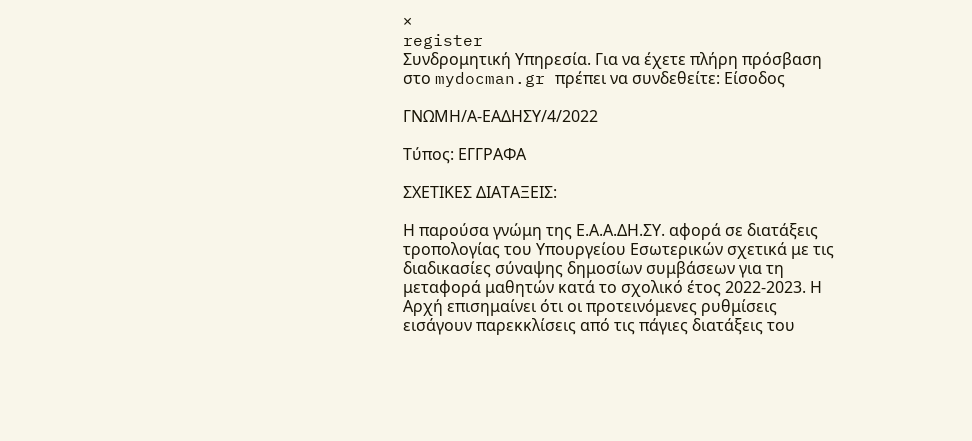×
register
Συνδρομητική Υπηρεσία. Για να έχετε πλήρη πρόσβαση στο mydocman.gr πρέπει να συνδεθείτε: Είσοδος

ΓΝΩΜΗ/Α-ΕΑΔΗΣΥ/4/2022

Τύπος: ΕΓΓΡΑΦΑ

ΣΧΕΤΙΚΕΣ ΔΙΑΤΑΞΕΙΣ:

Η παρούσα γνώμη της Ε.Α.Α.ΔΗ.ΣΥ. αφορά σε διατάξεις τροπολογίας του Υπουργείου Εσωτερικών σχετικά με τις διαδικασίες σύναψης δημοσίων συμβάσεων για τη μεταφορά μαθητών κατά το σχολικό έτος 2022-2023. Η Αρχή επισημαίνει ότι οι προτεινόμενες ρυθμίσεις εισάγουν παρεκκλίσεις από τις πάγιες διατάξεις του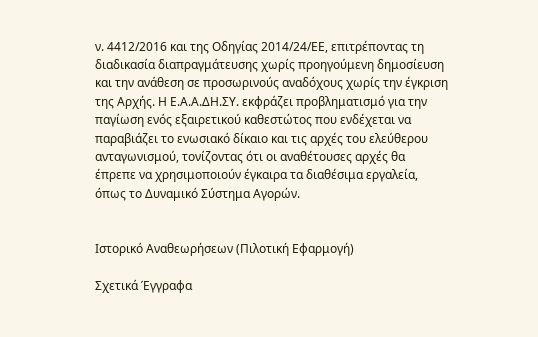ν. 4412/2016 και της Οδηγίας 2014/24/ΕΕ, επιτρέποντας τη διαδικασία διαπραγμάτευσης χωρίς προηγούμενη δημοσίευση και την ανάθεση σε προσωρινούς αναδόχους χωρίς την έγκριση της Αρχής. Η Ε.Α.Α.ΔΗ.ΣΥ. εκφράζει προβληματισμό για την παγίωση ενός εξαιρετικού καθεστώτος που ενδέχεται να παραβιάζει το ενωσιακό δίκαιο και τις αρχές του ελεύθερου ανταγωνισμού, τονίζοντας ότι οι αναθέτουσες αρχές θα έπρεπε να χρησιμοποιούν έγκαιρα τα διαθέσιμα εργαλεία, όπως το Δυναμικό Σύστημα Αγορών.


Ιστορικό Αναθεωρήσεων (Πιλοτική Εφαρμογή)

Σχετικά Έγγραφα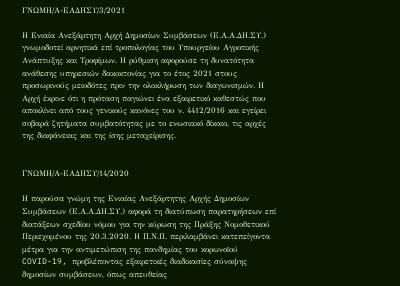ΓΝΩΜΗ/Α-ΕΑΔΗΣΥ/3/2021

Η Ενιαία Ανεξάρτητη Αρχή Δημοσίων Συμβάσεων (Ε.Α.Α.ΔΗ.ΣΥ.) γνωμοδοτεί αρνητικά επί τροπολογίας του Υπουργείου Αγροτικής Ανάπτυξης και Τροφίμων. Η ρύθμιση αφορούσε τη δυνατότητα ανάθεσης υπηρεσιών δακοκτονίας για το έτος 2021 στους προσωρινούς μειοδότες πριν την ολοκλήρωση των διαγωνισμών. Η Αρχή έκρινε ότι η πρόταση παγιώνει ένα εξαιρετικό καθεστώς που αποκλίνει από τους γενικούς κανόνες του ν. 4412/2016 και εγείρει σοβαρά ζητήματα συμβατότητας με το ενωσιακό δίκαιο, τις αρχές της διαφάνειας και της ίσης μεταχείρισης.


ΓΝΩΜΗ/Α-ΕΑΔΗΣΥ/14/2020

Η παρούσα γνώμη της Ενιαίας Ανεξάρτητης Αρχής Δημοσίων Συμβάσεων (Ε.Α.Α.ΔΗ.ΣΥ.) αφορά τη διατύπωση παρατηρήσεων επί διατάξεων σχεδίου νόμου για την κύρωση της Πράξης Νομοθετικού Περιεχομένου της 20.3.2020. Η Π.Ν.Π. περιλαμβάνει κατεπείγοντα μέτρα για την αντιμετώπιση της πανδημίας του κορωνοϊού COVID-19, προβλέποντας εξαιρετικές διαδικασίες σύναψης δημοσίων συμβάσεων, όπως απευθείας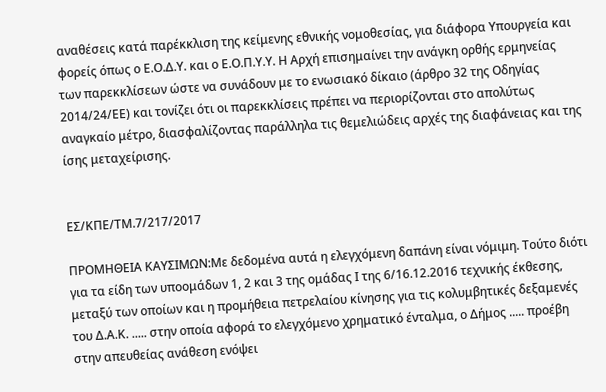αναθέσεις κατά παρέκκλιση της κείμενης εθνικής νομοθεσίας, για διάφορα Υπουργεία και φορείς όπως ο Ε.Ο.Δ.Υ. και ο Ε.Ο.Π.Υ.Υ. Η Αρχή επισημαίνει την ανάγκη ορθής ερμηνείας των παρεκκλίσεων ώστε να συνάδουν με το ενωσιακό δίκαιο (άρθρο 32 της Οδηγίας 2014/24/ΕΕ) και τονίζει ότι οι παρεκκλίσεις πρέπει να περιορίζονται στο απολύτως αναγκαίο μέτρο, διασφαλίζοντας παράλληλα τις θεμελιώδεις αρχές της διαφάνειας και της ίσης μεταχείρισης.


ΕΣ/ΚΠΕ/ΤΜ.7/217/2017

ΠΡΟΜΗΘΕΙΑ ΚΑΥΣΙΜΩΝ:Με δεδομένα αυτά η ελεγχόμενη δαπάνη είναι νόμιμη. Τούτο διότι   για τα είδη των υποομάδων 1, 2 και 3 της ομάδας Ι της 6/16.12.2016 τεχνικής έκθεσης, μεταξύ των οποίων και η προμήθεια πετρελαίου κίνησης για τις κολυμβητικές δεξαμενές του Δ.Α.Κ. ..... στην οποία αφορά το ελεγχόμενο χρηματικό ένταλμα, ο Δήμος ..... προέβη στην απευθείας ανάθεση ενόψει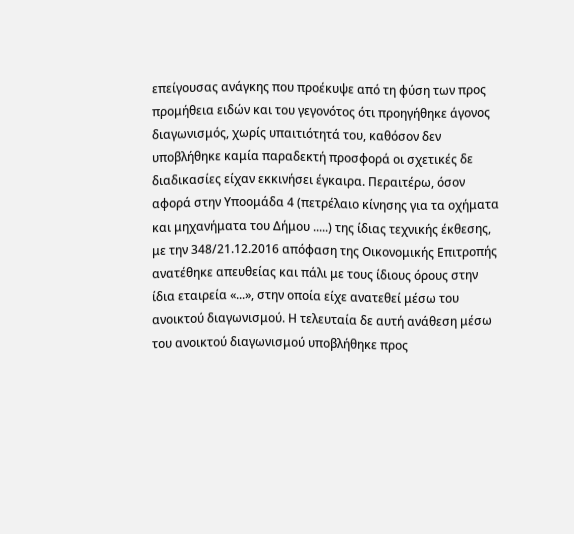επείγουσας ανάγκης που προέκυψε από τη φύση των προς προμήθεια ειδών και του γεγονότος ότι προηγήθηκε άγονος διαγωνισμός, χωρίς υπαιτιότητά του, καθόσον δεν υποβλήθηκε καμία παραδεκτή προσφορά οι σχετικές δε διαδικασίες είχαν εκκινήσει έγκαιρα. Περαιτέρω, όσον αφορά στην Υποομάδα 4 (πετρέλαιο κίνησης για τα οχήματα και μηχανήματα του Δήμου .....) της ίδιας τεχνικής έκθεσης, με την 348/21.12.2016 απόφαση της Οικονομικής Επιτροπής ανατέθηκε απευθείας και πάλι με τους ίδιους όρους στην ίδια εταιρεία «...», στην οποία είχε ανατεθεί μέσω του ανοικτού διαγωνισμού. Η τελευταία δε αυτή ανάθεση μέσω του ανοικτού διαγωνισμού υποβλήθηκε προς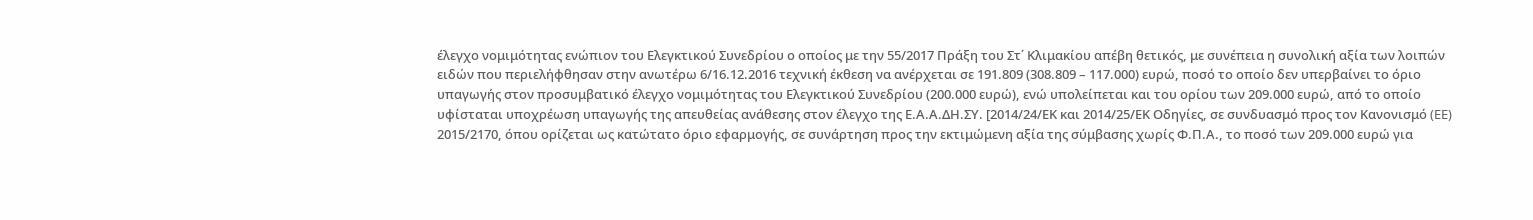έλεγχο νομιμότητας ενώπιον του Ελεγκτικού Συνεδρίου ο οποίος με την 55/2017 Πράξη του Στ΄ Κλιμακίου απέβη θετικός, με συνέπεια η συνολική αξία των λοιπών ειδών που περιελήφθησαν στην ανωτέρω 6/16.12.2016 τεχνική έκθεση να ανέρχεται σε 191.809 (308.809 – 117.000) ευρώ, ποσό το οποίο δεν υπερβαίνει το όριο υπαγωγής στον προσυμβατικό έλεγχο νομιμότητας του Ελεγκτικού Συνεδρίου (200.000 ευρώ), ενώ υπολείπεται και του ορίου των 209.000 ευρώ, από το οποίο υφίσταται υποχρέωση υπαγωγής της απευθείας ανάθεσης στον έλεγχο της Ε.Α.Α.ΔΗ.ΣΥ. [2014/24/ΕΚ και 2014/25/ΕΚ Οδηγίες, σε συνδυασμό προς τον Κανονισμό (ЕЕ) 2015/2170, όπου ορίζεται ως κατώτατο όριο εφαρμογής, σε συνάρτηση προς την εκτιμώμενη αξία της σύμβασης χωρίς Φ.Π.Α., το ποσό των 209.000 ευρώ για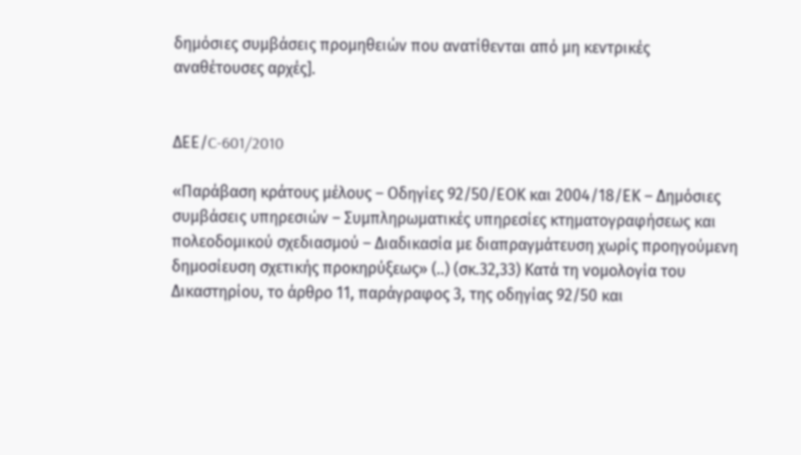δημόσιες συμβάσεις προμηθειών που ανατίθενται από μη κεντρικές αναθέτουσες αρχές].


ΔΕΕ/C-601/2010

«Παράβαση κράτους μέλους – Οδηγίες 92/50/ΕΟΚ και 2004/18/ΕΚ – Δημόσιες συμβάσεις υπηρεσιών – Συμπληρωματικές υπηρεσίες κτηματογραφήσεως και πολεοδομικού σχεδιασμού – Διαδικασία με διαπραγμάτευση χωρίς προηγούμενη δημοσίευση σχετικής προκηρύξεως» (..) (σκ.32,33) Κατά τη νομολογία του Δικαστηρίου, το άρθρο 11, παράγραφος 3, της οδηγίας 92/50 και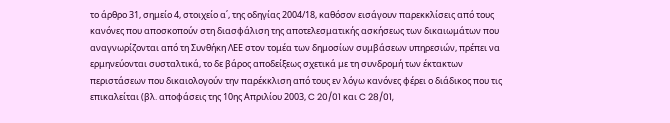το άρθρο 31, σημείο 4, στοιχείο α΄, της οδηγίας 2004/18, καθόσον εισάγουν παρεκκλίσεις από τους κανόνες που αποσκοπούν στη διασφάλιση της αποτελεσματικής ασκήσεως των δικαιωμάτων που αναγνωρίζονται από τη Συνθήκη ΛΕΕ στον τομέα των δημοσίων συμβάσεων υπηρεσιών, πρέπει να ερμηνεύονται συσταλτικά, το δε βάρος αποδείξεως σχετικά με τη συνδρομή των έκτακτων περιστάσεων που δικαιολογούν την παρέκκλιση από τους εν λόγω κανόνες φέρει ο διάδικος που τις επικαλείται (βλ. αποφάσεις της 10ης Απριλίου 2003, C 20/01 και C 28/01,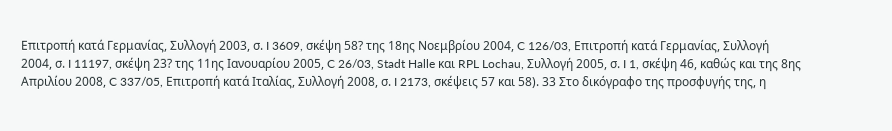Επιτροπή κατά Γερμανίας, Συλλογή 2003, σ. I 3609, σκέψη 58? της 18ης Νοεμβρίου 2004, C 126/03, Επιτροπή κατά Γερμανίας, Συλλογή 2004, σ. I 11197, σκέψη 23? της 11ης Ιανουαρίου 2005, C 26/03, Stadt Halle και RPL Lochau, Συλλογή 2005, σ. I 1, σκέψη 46, καθώς και της 8ης Απριλίου 2008, C 337/05, Επιτροπή κατά Ιταλίας, Συλλογή 2008, σ. I 2173, σκέψεις 57 και 58). 33 Στο δικόγραφο της προσφυγής της, η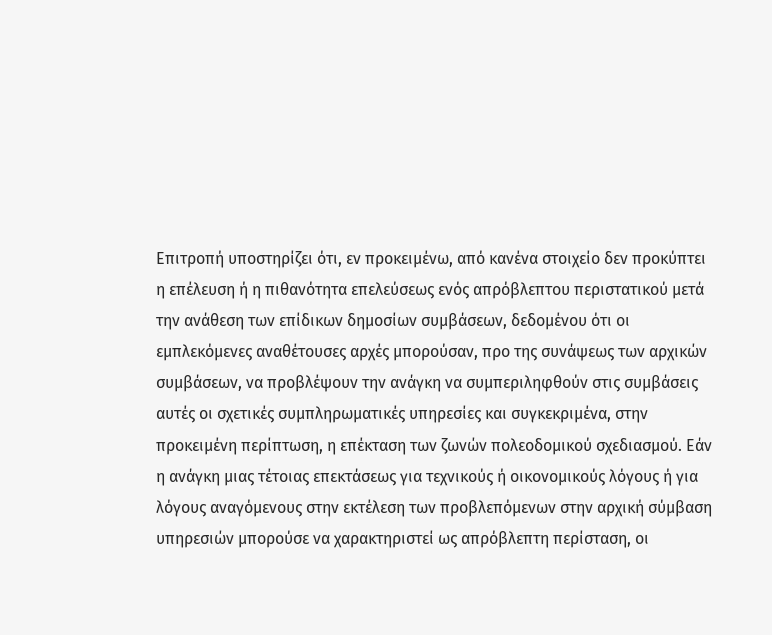Επιτροπή υποστηρίζει ότι, εν προκειμένω, από κανένα στοιχείο δεν προκύπτει η επέλευση ή η πιθανότητα επελεύσεως ενός απρόβλεπτου περιστατικού μετά την ανάθεση των επίδικων δημοσίων συμβάσεων, δεδομένου ότι οι εμπλεκόμενες αναθέτουσες αρχές μπορούσαν, προ της συνάψεως των αρχικών συμβάσεων, να προβλέψουν την ανάγκη να συμπεριληφθούν στις συμβάσεις αυτές οι σχετικές συμπληρωματικές υπηρεσίες και συγκεκριμένα, στην προκειμένη περίπτωση, η επέκταση των ζωνών πολεοδομικού σχεδιασμού. Εάν η ανάγκη μιας τέτοιας επεκτάσεως για τεχνικούς ή οικονομικούς λόγους ή για λόγους αναγόμενους στην εκτέλεση των προβλεπόμενων στην αρχική σύμβαση υπηρεσιών μπορούσε να χαρακτηριστεί ως απρόβλεπτη περίσταση, οι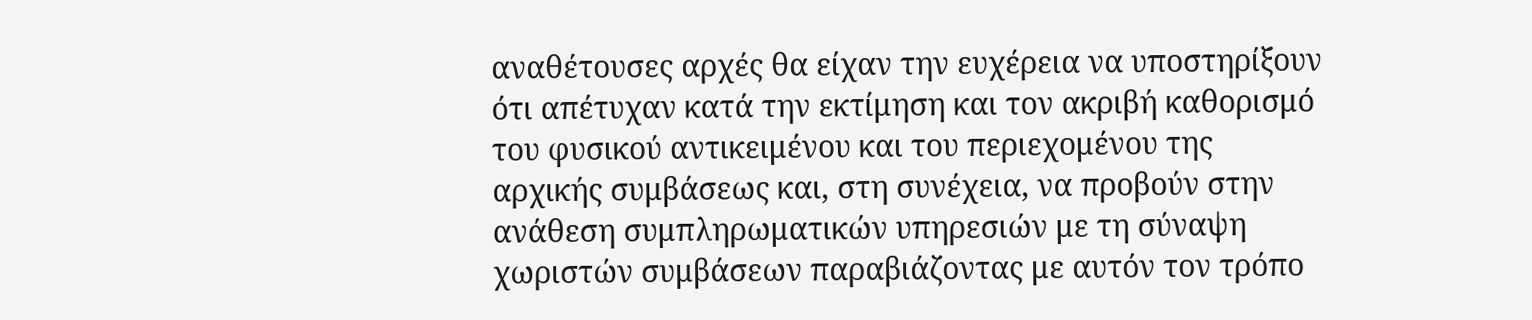αναθέτουσες αρχές θα είχαν την ευχέρεια να υποστηρίξουν ότι απέτυχαν κατά την εκτίμηση και τον ακριβή καθορισμό του φυσικού αντικειμένου και του περιεχομένου της αρχικής συμβάσεως και, στη συνέχεια, να προβούν στην ανάθεση συμπληρωματικών υπηρεσιών με τη σύναψη χωριστών συμβάσεων παραβιάζοντας με αυτόν τον τρόπο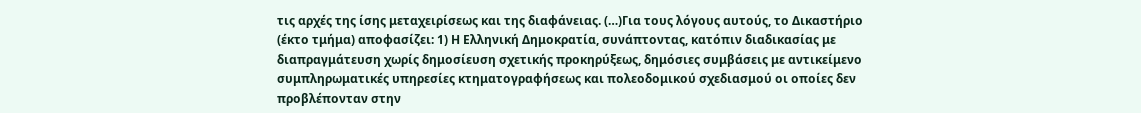τις αρχές της ίσης μεταχειρίσεως και της διαφάνειας. (…)Για τους λόγους αυτούς, το Δικαστήριο (έκτο τμήμα) αποφασίζει: 1) Η Ελληνική Δημοκρατία, συνάπτοντας, κατόπιν διαδικασίας με διαπραγμάτευση χωρίς δημοσίευση σχετικής προκηρύξεως, δημόσιες συμβάσεις με αντικείμενο συμπληρωματικές υπηρεσίες κτηματογραφήσεως και πολεοδομικού σχεδιασμού οι οποίες δεν προβλέπονταν στην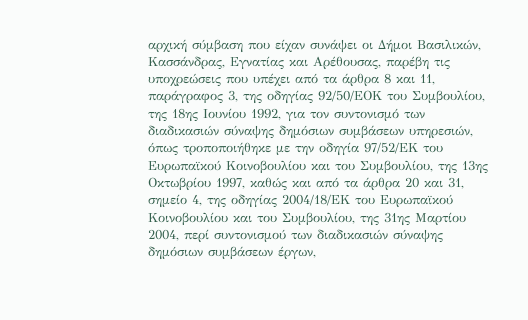αρχική σύμβαση που είχαν συνάψει οι Δήμοι Βασιλικών, Κασσάνδρας, Εγνατίας και Αρέθουσας, παρέβη τις υποχρεώσεις που υπέχει από τα άρθρα 8 και 11, παράγραφος 3, της οδηγίας 92/50/ΕΟΚ του Συμβουλίου, της 18ης Ιουνίου 1992, για τον συντονισμό των διαδικασιών σύναψης δημόσιων συμβάσεων υπηρεσιών, όπως τροποποιήθηκε με την οδηγία 97/52/ΕΚ του Ευρωπαϊκού Κοινοβουλίου και του Συμβουλίου, της 13ης Οκτωβρίου 1997, καθώς και από τα άρθρα 20 και 31, σημείο 4, της οδηγίας 2004/18/ΕΚ του Ευρωπαϊκού Κοινοβουλίου και του Συμβουλίου, της 31ης Μαρτίου 2004, περί συντονισμού των διαδικασιών σύναψης δημόσιων συμβάσεων έργων,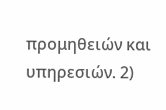προμηθειών και υπηρεσιών. 2)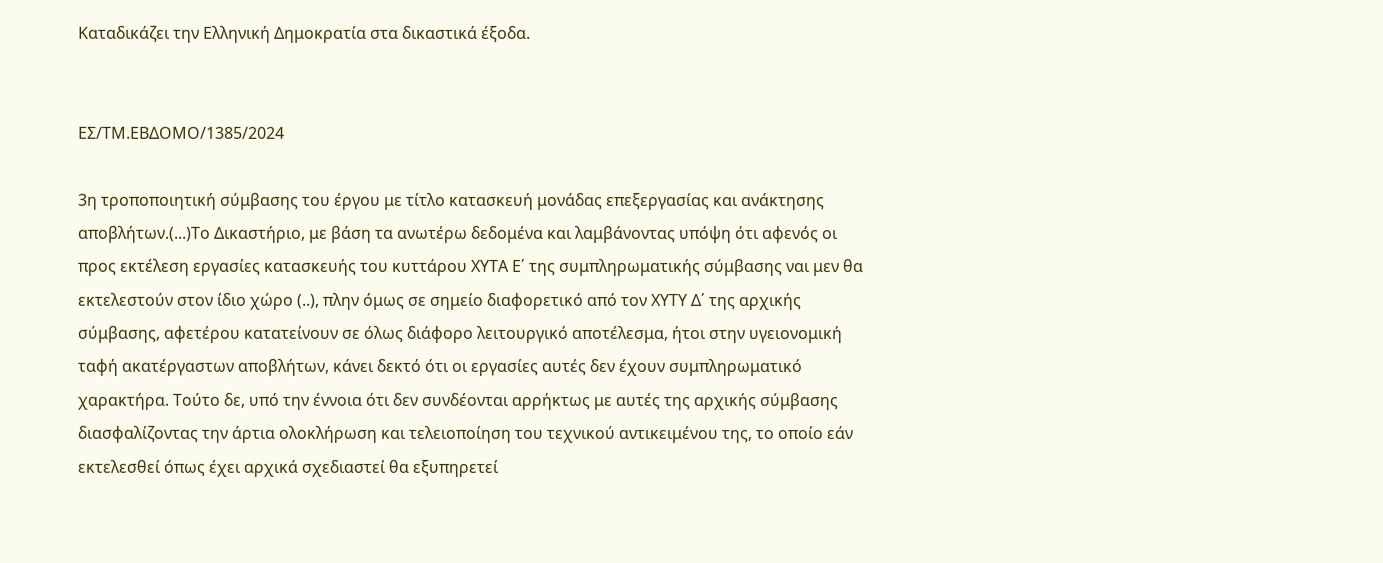Καταδικάζει την Ελληνική Δημοκρατία στα δικαστικά έξοδα.


ΕΣ/ΤΜ.ΕΒΔΟΜΟ/1385/2024

3η τροποποιητική σύμβασης του έργου με τίτλο κατασκευή μονάδας επεξεργασίας και ανάκτησης αποβλήτων.(...)Το Δικαστήριο, με βάση τα ανωτέρω δεδομένα και λαμβάνοντας υπόψη ότι αφενός οι προς εκτέλεση εργασίες κατασκευής του κυττάρου ΧΥΤΑ Ε΄ της συμπληρωματικής σύμβασης ναι μεν θα εκτελεστούν στον ίδιο χώρο (..), πλην όμως σε σημείο διαφορετικό από τον ΧΥΤΥ Δ΄ της αρχικής σύμβασης, αφετέρου κατατείνουν σε όλως διάφορο λειτουργικό αποτέλεσμα, ήτοι στην υγειονομική ταφή ακατέργαστων αποβλήτων, κάνει δεκτό ότι οι εργασίες αυτές δεν έχουν συμπληρωματικό χαρακτήρα. Τούτο δε, υπό την έννοια ότι δεν συνδέονται αρρήκτως με αυτές της αρχικής σύμβασης διασφαλίζοντας την άρτια ολοκλήρωση και τελειοποίηση του τεχνικού αντικειμένου της, το οποίο εάν εκτελεσθεί όπως έχει αρχικά σχεδιαστεί θα εξυπηρετεί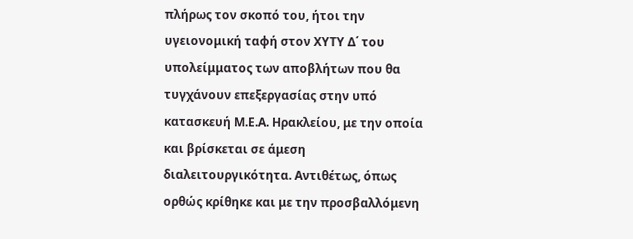πλήρως τον σκοπό του, ήτοι την υγειονομική ταφή στον ΧΥΤΥ Δ΄ του υπολείμματος των αποβλήτων που θα τυγχάνουν επεξεργασίας στην υπό κατασκευή Μ.Ε.Α. Ηρακλείου, με την οποία και βρίσκεται σε άμεση διαλειτουργικότητα. Αντιθέτως, όπως ορθώς κρίθηκε και με την προσβαλλόμενη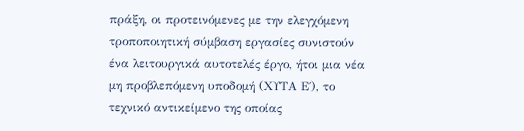πράξη, οι προτεινόμενες με την ελεγχόμενη τροποποιητική σύμβαση εργασίες συνιστούν ένα λειτουργικά αυτοτελές έργο, ήτοι μια νέα μη προβλεπόμενη υποδομή (ΧΥΤΑ Ε΄), το τεχνικό αντικείμενο της οποίας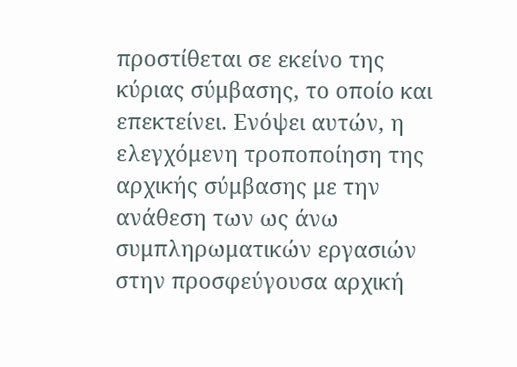προστίθεται σε εκείνο της κύριας σύμβασης, το οποίο και επεκτείνει. Ενόψει αυτών, η ελεγχόμενη τροποποίηση της αρχικής σύμβασης με την ανάθεση των ως άνω συμπληρωματικών εργασιών στην προσφεύγουσα αρχική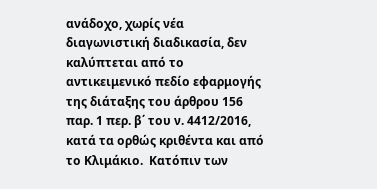ανάδοχο, χωρίς νέα διαγωνιστική διαδικασία, δεν καλύπτεται από το αντικειμενικό πεδίο εφαρμογής της διάταξης του άρθρου 156 παρ. 1 περ. β΄ του ν. 4412/2016, κατά τα ορθώς κριθέντα και από το Κλιμάκιο.  Κατόπιν των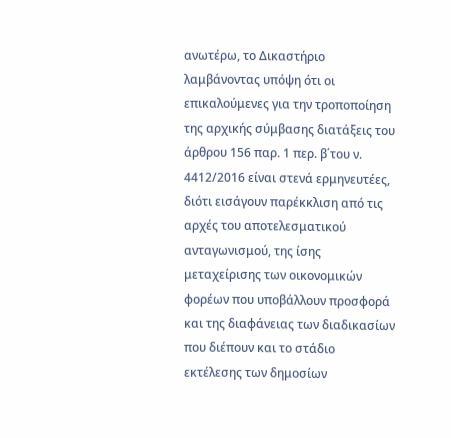ανωτέρω, το Δικαστήριο λαμβάνοντας υπόψη ότι οι επικαλούμενες για την τροποποίηση της αρχικής σύμβασης διατάξεις του άρθρου 156 παρ. 1 περ. β΄του ν. 4412/2016 είναι στενά ερμηνευτέες, διότι εισάγουν παρέκκλιση από τις αρχές του αποτελεσματικού ανταγωνισμού, της ίσης μεταχείρισης των οικονομικών φορέων που υποβάλλουν προσφορά και της διαφάνειας των διαδικασίων που διέπουν και το στάδιο εκτέλεσης των δημοσίων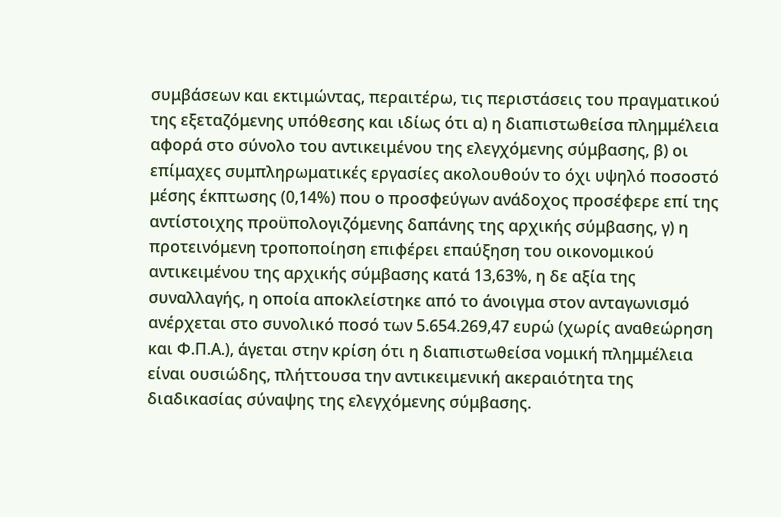συμβάσεων και εκτιμώντας, περαιτέρω, τις περιστάσεις του πραγματικού της εξεταζόμενης υπόθεσης και ιδίως ότι α) η διαπιστωθείσα πλημμέλεια αφορά στο σύνολο του αντικειμένου της ελεγχόμενης σύμβασης, β) οι επίμαχες συμπληρωματικές εργασίες ακολουθούν το όχι υψηλό ποσοστό μέσης έκπτωσης (0,14%) που ο προσφεύγων ανάδοχος προσέφερε επί της αντίστοιχης προϋπολογιζόμενης δαπάνης της αρχικής σύμβασης, γ) η προτεινόμενη τροποποίηση επιφέρει επαύξηση του οικονομικού αντικειμένου της αρχικής σύμβασης κατά 13,63%, η δε αξία της συναλλαγής, η οποία αποκλείστηκε από το άνοιγμα στον ανταγωνισμό ανέρχεται στο συνολικό ποσό των 5.654.269,47 ευρώ (χωρίς αναθεώρηση και Φ.Π.Α.), άγεται στην κρίση ότι η διαπιστωθείσα νομική πλημμέλεια είναι ουσιώδης, πλήττουσα την αντικειμενική ακεραιότητα της διαδικασίας σύναψης της ελεγχόμενης σύμβασης.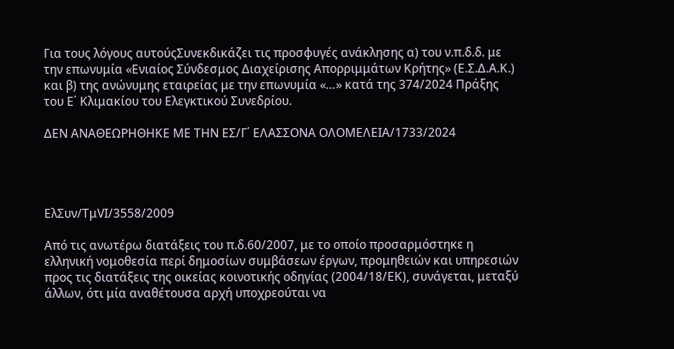Για τους λόγους αυτούςΣυνεκδικάζει τις προσφυγές ανάκλησης α) του ν.π.δ.δ. με την επωνυμία «Ενιαίος Σύνδεσμος Διαχείρισης Απορριμμάτων Κρήτης» (Ε.Σ.Δ.Α.Κ.) και β) της ανώνυμης εταιρείας με την επωνυμία «…» κατά της 374/2024 Πράξης του Ε΄ Κλιμακίου του Ελεγκτικού Συνεδρίου.

ΔΕΝ ΑΝΑΘΕΩΡΗΘΗΚΕ ΜΕ ΤΗΝ ΕΣ/Γ΄ ΕΛΑΣΣΟΝΑ ΟΛΟΜΕΛΕΙΑ/1733/2024




ΕλΣυν/ΤμVI/3558/2009

Από τις ανωτέρω διατάξεις του π.δ.60/2007, με το οποίο προσαρμόστηκε η ελληνική νομοθεσία περί δημοσίων συμβάσεων έργων, προμηθειών και υπηρεσιών προς τις διατάξεις της οικείας κοινοτικής οδηγίας (2004/18/ΕΚ), συνάγεται, μεταξύ άλλων, ότι μία αναθέτουσα αρχή υποχρεούται να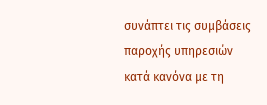συνάπτει τις συμβάσεις παροχής υπηρεσιών κατά κανόνα με τη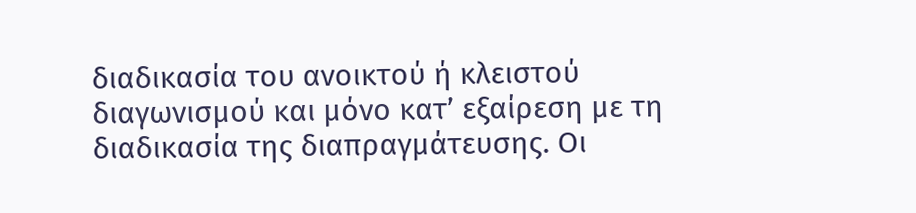διαδικασία του ανοικτού ή κλειστού διαγωνισμού και μόνο κατ’ εξαίρεση με τη διαδικασία της διαπραγμάτευσης. Οι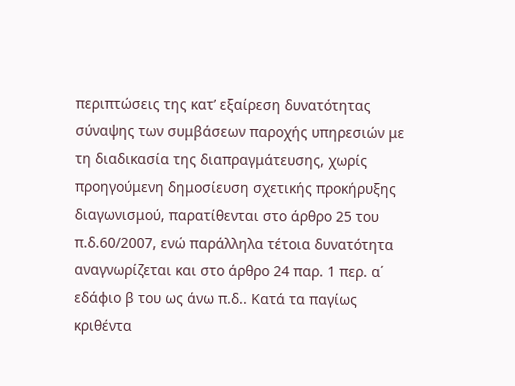περιπτώσεις της κατ’ εξαίρεση δυνατότητας σύναψης των συμβάσεων παροχής υπηρεσιών με τη διαδικασία της διαπραγμάτευσης, χωρίς προηγούμενη δημοσίευση σχετικής προκήρυξης διαγωνισμού, παρατίθενται στο άρθρο 25 του π.δ.60/2007, ενώ παράλληλα τέτοια δυνατότητα αναγνωρίζεται και στο άρθρο 24 παρ. 1 περ. α΄ εδάφιο β του ως άνω π.δ.. Κατά τα παγίως κριθέντα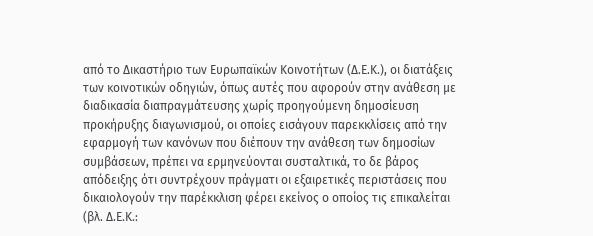από το Δικαστήριο των Ευρωπαϊκών Κοινοτήτων (Δ.Ε.Κ.), οι διατάξεις των κοινοτικών οδηγιών, όπως αυτές που αφορούν στην ανάθεση με διαδικασία διαπραγμάτευσης χωρίς προηγούμενη δημοσίευση προκήρυξης διαγωνισμού, οι οποίες εισάγουν παρεκκλίσεις από την εφαρμογή των κανόνων που διέπουν την ανάθεση των δημοσίων συμβάσεων, πρέπει να ερμηνεύονται συσταλτικά, το δε βάρος απόδειξης ότι συντρέχουν πράγματι οι εξαιρετικές περιστάσεις που δικαιολογούν την παρέκκλιση φέρει εκείνος ο οποίος τις επικαλείται (βλ. Δ.Ε.Κ.: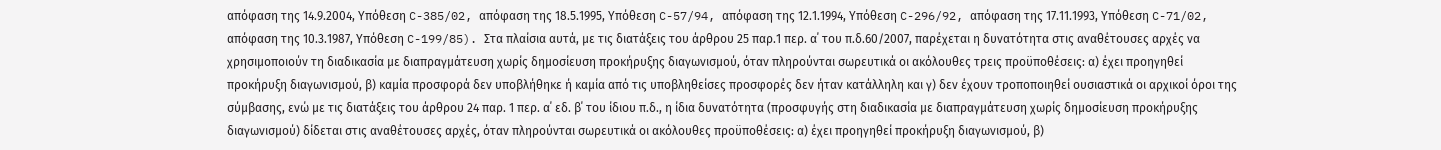απόφαση της 14.9.2004, Υπόθεση C-385/02, απόφαση της 18.5.1995, Υπόθεση C-57/94, απόφαση της 12.1.1994, Υπόθεση C-296/92, απόφαση της 17.11.1993, Υπόθεση C-71/02, απόφαση της 10.3.1987, Υπόθεση C-199/85). Στα πλαίσια αυτά, με τις διατάξεις του άρθρου 25 παρ.1 περ. α΄ του π.δ.60/2007, παρέχεται η δυνατότητα στις αναθέτουσες αρχές να χρησιμοποιούν τη διαδικασία με διαπραγμάτευση χωρίς δημοσίευση προκήρυξης διαγωνισμού, όταν πληρούνται σωρευτικά οι ακόλουθες τρεις προϋποθέσεις: α) έχει προηγηθεί προκήρυξη διαγωνισμού, β) καμία προσφορά δεν υποβλήθηκε ή καμία από τις υποβληθείσες προσφορές δεν ήταν κατάλληλη και γ) δεν έχουν τροποποιηθεί ουσιαστικά οι αρχικοί όροι της σύμβασης, ενώ με τις διατάξεις του άρθρου 24 παρ. 1 περ. α΄ εδ. β΄ του ίδιου π.δ., η ίδια δυνατότητα (προσφυγής στη διαδικασία με διαπραγμάτευση χωρίς δημοσίευση προκήρυξης διαγωνισμού) δίδεται στις αναθέτουσες αρχές, όταν πληρούνται σωρευτικά οι ακόλουθες προϋποθέσεις: α) έχει προηγηθεί προκήρυξη διαγωνισμού, β)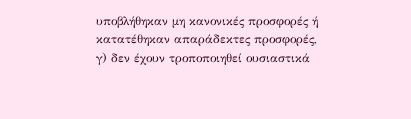υποβλήθηκαν μη κανονικές προσφορές ή κατατέθηκαν απαράδεκτες προσφορές, γ) δεν έχουν τροποποιηθεί ουσιαστικά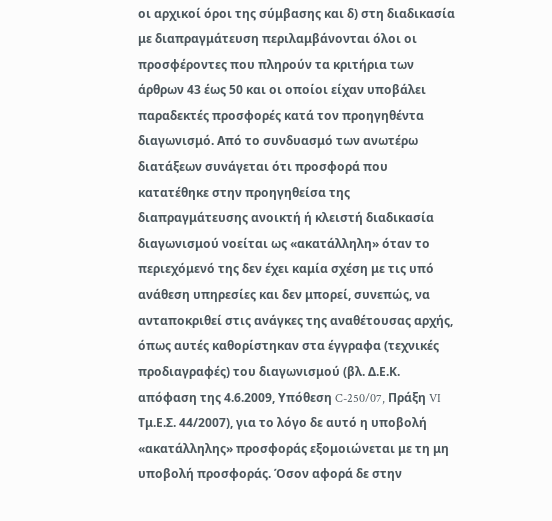οι αρχικοί όροι της σύμβασης και δ) στη διαδικασία με διαπραγμάτευση περιλαμβάνονται όλοι οι προσφέροντες που πληρούν τα κριτήρια των άρθρων 43 έως 50 και οι οποίοι είχαν υποβάλει παραδεκτές προσφορές κατά τον προηγηθέντα διαγωνισμό. Από το συνδυασμό των ανωτέρω διατάξεων συνάγεται ότι προσφορά που κατατέθηκε στην προηγηθείσα της διαπραγμάτευσης ανοικτή ή κλειστή διαδικασία διαγωνισμού νοείται ως «ακατάλληλη» όταν το περιεχόμενό της δεν έχει καμία σχέση με τις υπό ανάθεση υπηρεσίες και δεν μπορεί, συνεπώς, να ανταποκριθεί στις ανάγκες της αναθέτουσας αρχής, όπως αυτές καθορίστηκαν στα έγγραφα (τεχνικές προδιαγραφές) του διαγωνισμού (βλ. Δ.Ε.Κ. απόφαση της 4.6.2009, Υπόθεση C-250/07, Πράξη VI Τμ.Ε.Σ. 44/2007), για το λόγο δε αυτό η υποβολή «ακατάλληλης» προσφοράς εξομοιώνεται με τη μη υποβολή προσφοράς. Όσον αφορά δε στην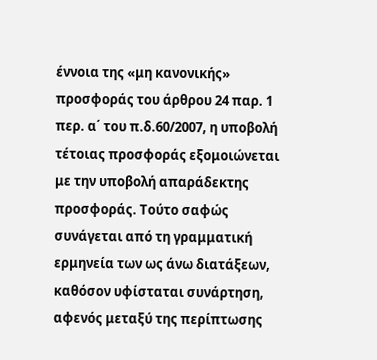έννοια της «μη κανονικής» προσφοράς του άρθρου 24 παρ. 1 περ. α΄ του π.δ.60/2007, η υποβολή τέτοιας προσφοράς εξομοιώνεται με την υποβολή απαράδεκτης προσφοράς. Τούτο σαφώς συνάγεται από τη γραμματική ερμηνεία των ως άνω διατάξεων, καθόσον υφίσταται συνάρτηση, αφενός μεταξύ της περίπτωσης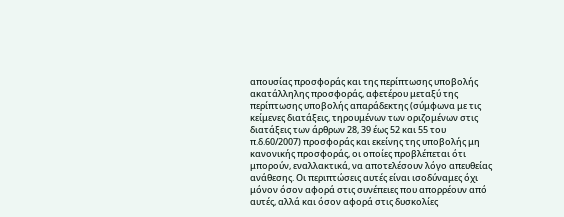απουσίας προσφοράς και της περίπτωσης υποβολής ακατάλληλης προσφοράς, αφετέρου μεταξύ της περίπτωσης υποβολής απαράδεκτης (σύμφωνα με τις κείμενες διατάξεις, τηρουμένων των οριζομένων στις διατάξεις των άρθρων 28, 39 έως 52 και 55 του π.δ.60/2007) προσφοράς και εκείνης της υποβολής μη κανονικής προσφοράς, οι οποίες προβλέπεται ότι μπορούν, εναλλακτικά, να αποτελέσουν λόγο απευθείας ανάθεσης. Οι περιπτώσεις αυτές είναι ισοδύναμες όχι μόνον όσον αφορά στις συνέπειες που απορρέουν από αυτές, αλλά και όσον αφορά στις δυσκολίες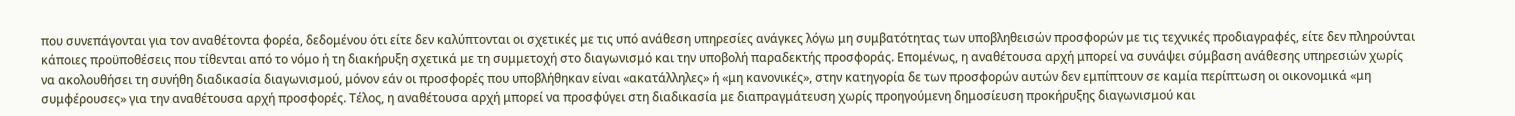που συνεπάγονται για τον αναθέτοντα φορέα, δεδομένου ότι είτε δεν καλύπτονται οι σχετικές με τις υπό ανάθεση υπηρεσίες ανάγκες λόγω μη συμβατότητας των υποβληθεισών προσφορών με τις τεχνικές προδιαγραφές, είτε δεν πληρούνται κάποιες προϋποθέσεις που τίθενται από το νόμο ή τη διακήρυξη σχετικά με τη συμμετοχή στο διαγωνισμό και την υποβολή παραδεκτής προσφοράς. Επομένως, η αναθέτουσα αρχή μπορεί να συνάψει σύμβαση ανάθεσης υπηρεσιών χωρίς να ακολουθήσει τη συνήθη διαδικασία διαγωνισμού, μόνον εάν οι προσφορές που υποβλήθηκαν είναι «ακατάλληλες» ή «μη κανονικές», στην κατηγορία δε των προσφορών αυτών δεν εμπίπτουν σε καμία περίπτωση οι οικονομικά «μη συμφέρουσες» για την αναθέτουσα αρχή προσφορές. Τέλος, η αναθέτουσα αρχή μπορεί να προσφύγει στη διαδικασία με διαπραγμάτευση χωρίς προηγούμενη δημοσίευση προκήρυξης διαγωνισμού και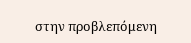στην προβλεπόμενη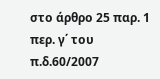στο άρθρο 25 παρ. 1 περ. γ΄ του π.δ.60/2007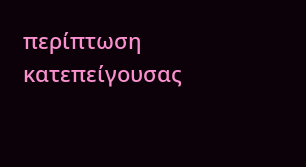περίπτωση κατεπείγουσας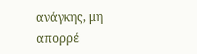ανάγκης, μη απορρέ